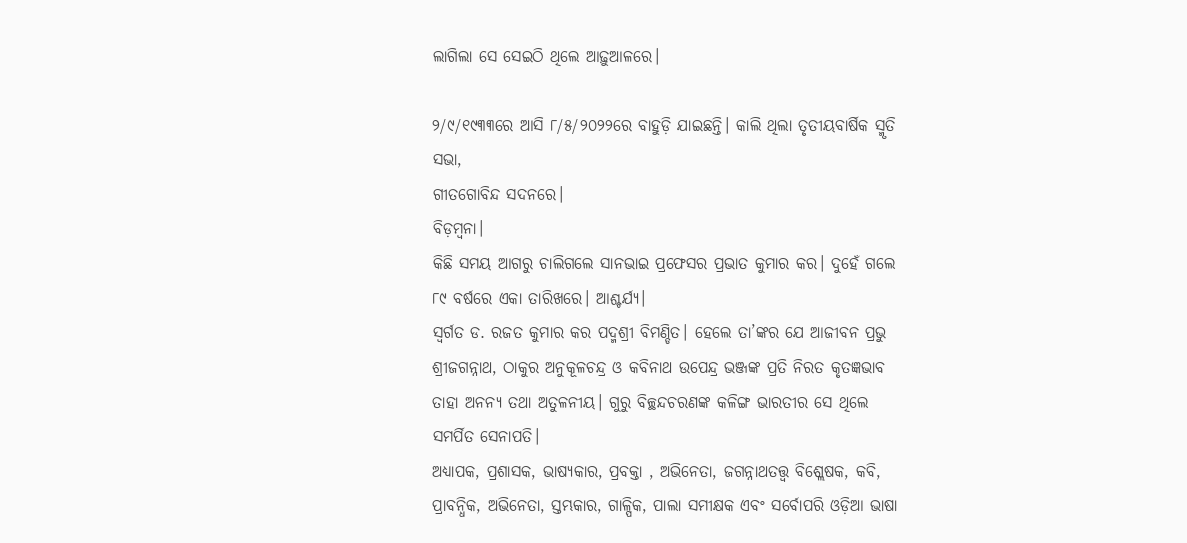ଲାଗିଲା ସେ ସେଇଠି ଥିଲେ ଆଢ଼ୁଆଳରେ।

୨/୯/୧୯୩୩ରେ ଆସି ୮/୫/୨୦୨୨ରେ ବାହୁଡ଼ି ଯାଇଛନ୍ତି। କାଲି ଥିଲା ତୃତୀୟବାର୍ଷିକ ସ୍ମୃତି ସଭା,
ଗୀତଗୋବିନ୍ଦ ସଦନରେ।
ବିଡ଼ମ୍ବନା।
କିଛି ସମୟ ଆଗରୁ ଚାଲିଗଲେ ସାନଭାଇ ପ୍ରଫେସର ପ୍ରଭାତ କୁମାର କର। ଦୁହେଁ ଗଲେ ୮୯ ବର୍ଷରେ ଏକା ତାରିଖରେ। ଆଶ୍ଚର୍ଯ୍ୟ।
ସ୍ବର୍ଗତ ଡ. ରଜତ କୁମାର କର ପଦ୍ମଶ୍ରୀ ବିମଣ୍ଡିତ। ହେଲେ ତା’ଙ୍କର ଯେ ଆଜୀବନ ପ୍ରଭୁ ଶ୍ରୀଜଗନ୍ନାଥ, ଠାକୁର ଅନୁକୂଳଚନ୍ଦ୍ର ଓ କବିନାଥ ଉପେନ୍ଦ୍ର ଭଞ୍ଜଙ୍କ ପ୍ରତି ନିରତ କୃତଜ୍ଞଭାବ ତାହା ଅନନ୍ୟ ତଥା ଅତୁଳନୀୟ। ଗୁରୁ ବିଚ୍ଛନ୍ଦଚରଣଙ୍କ କଳିଙ୍ଗ ଭାରତୀର ସେ ଥିଲେ ସମର୍ପିତ ସେନାପତି।
ଅଧ୍ୟାପକ, ପ୍ରଶାସକ, ଭାଷ୍ୟକାର, ପ୍ରବକ୍ତା , ଅଭିନେତା, ଜଗନ୍ନାଥତତ୍ତ୍ବ ବିଶ୍ଲେଷକ, କବି, ପ୍ରାବନ୍ଧିକ, ଅଭିନେତା, ସ୍ତମ୍ଭକାର, ଗାଳ୍ପିକ, ପାଲା ସମୀକ୍ଷକ ଏବଂ ସର୍ବୋପରି ଓଡ଼ିଆ ଭାଷା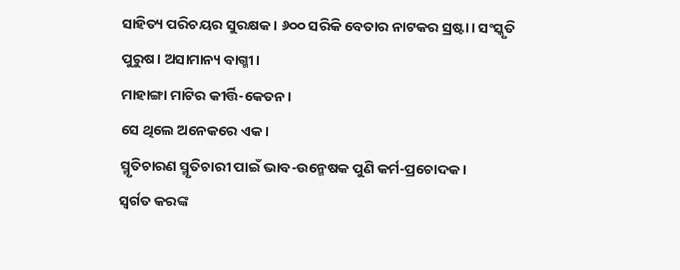ସାହିତ୍ୟ ପରିଚୟର ସୁରକ୍ଷକ। ୬୦୦ ସରିକି ବେତାର ନାଟକର ସ୍ରଷ୍ଟା। ସଂସ୍କୃତି ପୁରୁଷ। ଅସାମାନ୍ୟ ବାଗ୍ମୀ।
ମାହାଙ୍ଗା ମାଟିର କୀର୍ତ୍ତି-କେତନ।
ସେ ଥିଲେ ଅନେକରେ ଏକ।
ସ୍ମୃତିଚାରଣ ସ୍ମୃତିଚାରୀ ପାଇଁ ଭାବ-ଉନ୍ମେଷକ ପୁଣି କର୍ମ-ପ୍ରଚୋଦକ।
ସ୍ବର୍ଗତ କରଙ୍କ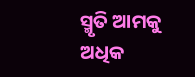ସ୍ମୃତି ଆମକୁ ଅଧିକ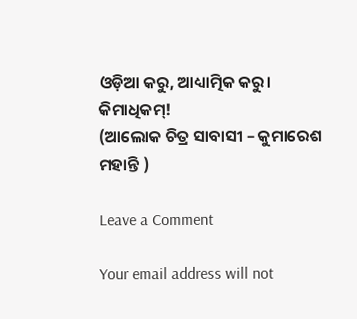ଓଡ଼ିଆ କରୁ, ଆଧ୍ୟାତ୍ମିକ କରୁ।
କିମାଧିକମ୍‌!
(ଆଲୋକ ଚିତ୍ର ସାବାସୀ – କୁମାରେଶ ମହାନ୍ତି )

Leave a Comment

Your email address will not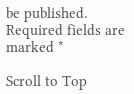be published. Required fields are marked *

Scroll to Top